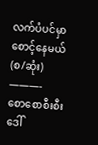လက်ပံပင်မှာစောင့်နေမယ်(စ/ဆုံး)
———-
စောစောစီးစီး ဒေါ်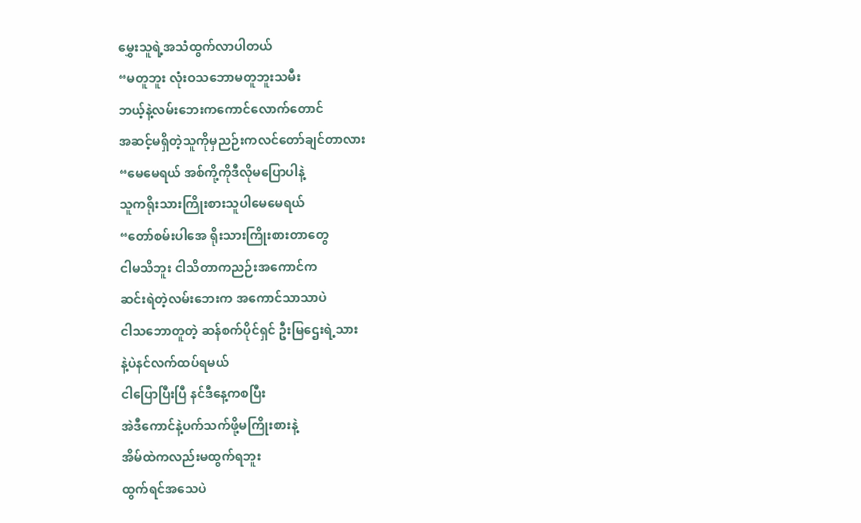မွှေးသူရဲ့အသံထွက်လာပါတယ်
“မတူဘူး လုံးဝသဘောမတူဘူးသမီး
ဘယ့်နဲ့လမ်းဘေးကကောင်လောက်တောင်
အဆင့်မရှိတဲ့သူကိုမှညဉ်းကလင်တော်ချင်တာလား
“မေမေရယ် အစ်ကို့ကိုဒီလိုမပြောပါနဲ့
သူကရိုးသားကြိုးစားသူပါမေမေရယ်
“တော်စမ်းပါအေ ရိုးသားကြိုးစားတာတွေ
ငါမသိဘူး ငါသိတာကညဉ်းအကောင်က
ဆင်းရဲတဲ့လမ်းဘေးက အကောင်သာသာပဲ
ငါသဘောတူတဲ့ ဆန်စက်ပိုင်ရှင် ဦးမြဌေးရဲ့သား
နဲ့ပဲနင်လက်ထပ်ရမယ်
ငါပြောပြီးပြီ နင်ဒီနေ့ကစပြီး
အဲဒီကောင်နဲ့ပက်သက်ဖို့မကြိုးစားနဲ့
အိမ်ထဲကလည်းမထွက်ရဘူး
ထွက်ရင်အသေပဲ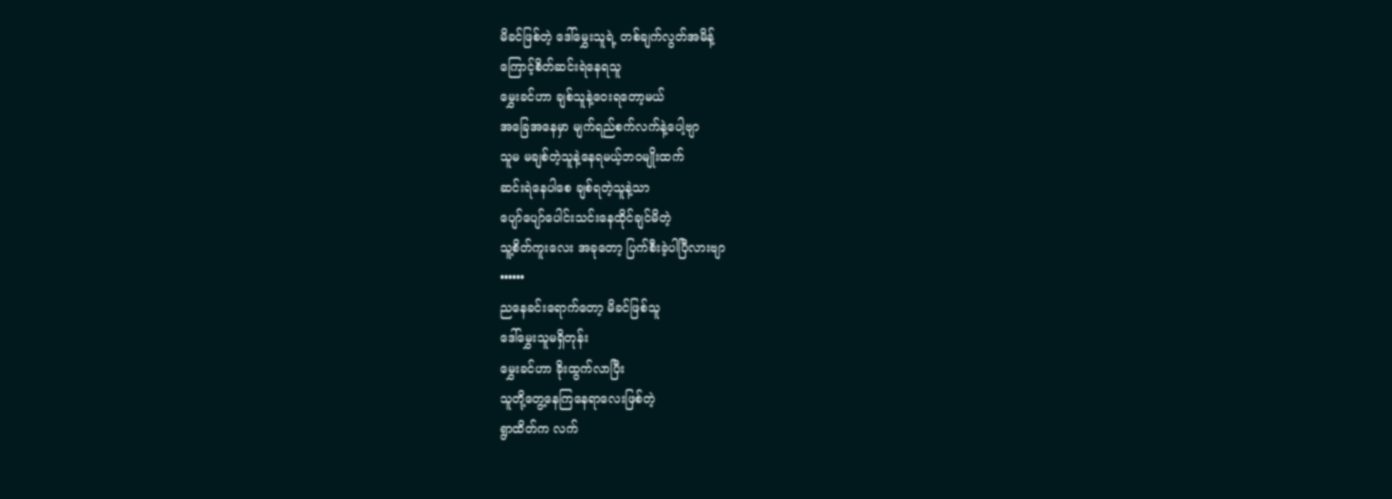မိခင်ဖြစ်တဲ့ ဒေါ်မွှေးသူရဲ့ တစ်ချက်လွတ်အမိန့်
ကြောင့်စိတ်ဆင်းရဲနေရသူ
မွှေးခင်ဟာ ချစ်သူနဲ့ဝေးရတော့မယ်
အခြေအနေမှာ မျက်ရည်စက်လက်နဲ့ပေါ့ဗျာ
သူမ မချစ်တဲ့သူနဲ့နေရမယ့်ဘဝမျိုးထက်
ဆင်းရဲနေပါစေ ချစ်ရတဲ့သူနဲ့သာ
ပျော်ပျော်ပေါင်းသင်းနေထိုင်ချင်မိတဲ့
သူ့စိတ်ကူးလေး အခုတော့ ပြက်စီးခဲ့ပါပြီလားဗျာ
••••••
ညနေခင်းရောက်တော့ မိခင်ဖြစ်သူ
ဒေါ်မွှေးသူမရှိတုန်း
မွှေးခင်ဟာ ခိုးထွက်လာပြီး
သူတို့တွေ့နေကြနေရာလေးဖြစ်တဲ့
ရွာထိတ်က လက်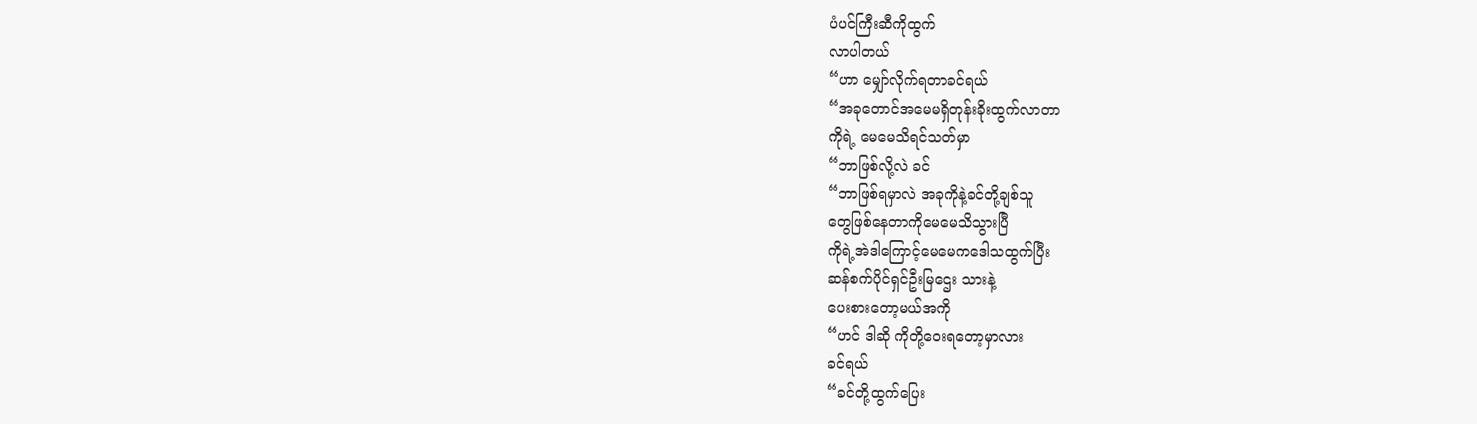ပံပင်ကြီးဆီကိုထွက်
လာပါတယ်
“ဟာ မျှော်လိုက်ရတာခင်ရယ်
“အခုတောင်အမေမရှိတုန်းခိုးထွက်လာတာ
ကိုရဲ့ မေမေသိရင်သတ်မှာ
“ဘာဖြစ်လို့လဲ ခင်
“ဘာဖြစ်ရမှာလဲ အခုကိုနဲ့ခင်တို့ချစ်သူ
တွေဖြစ်နေတာကိုမေမေသိသွားပြီ
ကိုရဲ့အဲဒါကြောင့်မေမေကဒေါသထွက်ပြီး
ဆန်စက်ပိုင်ရှင်ဦးမြဌေး သားနဲ့
ပေးစားတော့မယ်အကို
“ဟင် ဒါဆို ကိုတို့ဝေးရတော့မှာလား
ခင်ရယ်
“ခင်တို့ထွက်ပြေး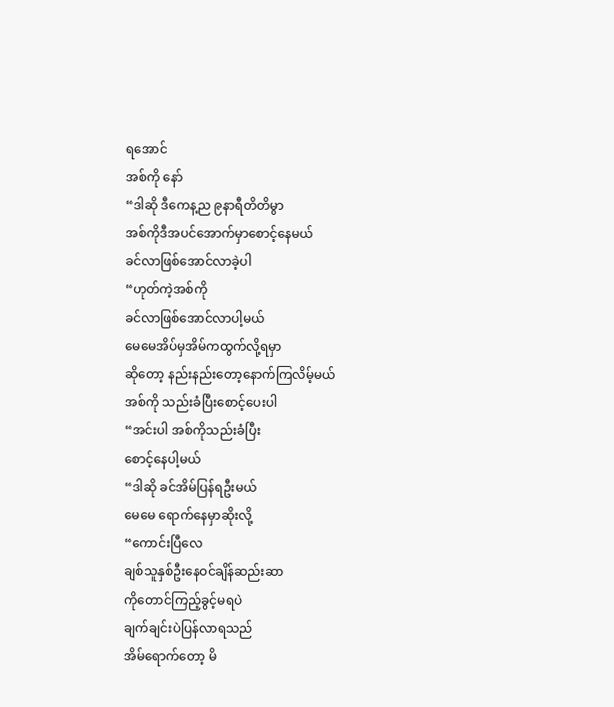ရအောင်
အစ်ကို နော်
“ဒါဆို ဒီကေန့ည ၉နာရီတိတိမွာ
အစ်ကိုဒီအပင်အောက်မှာစောင့်နေမယ်
ခင်လာဖြစ်အောင်လာခဲ့ပါ
“ဟုတ်ကဲ့အစ်ကို
ခင်လာဖြစ်အောင်လာပါ့မယ်
မေမေအိပ်မှအိမ်ကထွက်လို့ရမှာ
ဆိုတော့ နည်းနည်းတော့နောက်ကြလိမ့်မယ်
အစ်ကို သည်းခံပြီးစောင့်ပေးပါ
“အင်းပါ အစ်ကိုသည်းခံပြီး
စောင့်နေပါ့မယ်
“ဒါဆို ခင်အိမ်ပြန်ရဦးမယ်
မေမေ ရောက်နေမှာဆိုးလို့
“ကောင်းပြီလေ
ချစ်သူနှစ်ဦးနေဝင်ချိန်ဆည်းဆာ
ကိုတောင်ကြည့်ခွင့်မရပဲ
ချက်ချင်းပဲပြန်လာရသည်
အိမ်ရောက်တော့ မိ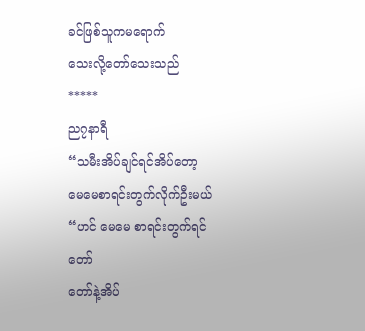ခင်ဖြစ်သူကမရောက်
သေးလို့တော်သေးသည်
*****
ည၇နာရီ
“သမီးအိပ်ချင်ရင်အိပ်တော့
မေမေစာရင်းတွက်လိုက်ဦးမယ်
“ဟင် မေမေ စာရင်းတွက်ရင်တော်
တော်နဲ့အိပ်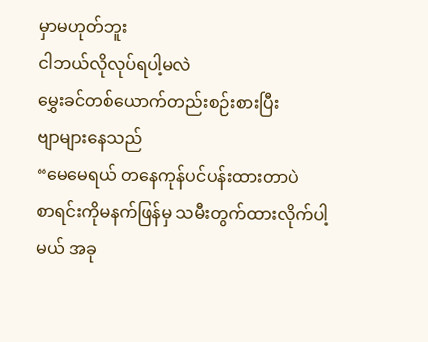မှာမဟုတ်ဘူး
ငါဘယ်လိုလုပ်ရပါ့မလဲ
မွှေးခင်တစ်ယောက်တည်းစဉ်းစားပြီး
ဗျာများနေသည်
“မေမေရယ် တနေကုန်ပင်ပန်းထားတာပဲ
စာရင်းကိုမနက်ဖြန်မှ သမီးတွက်ထားလိုက်ပါ့
မယ် အခု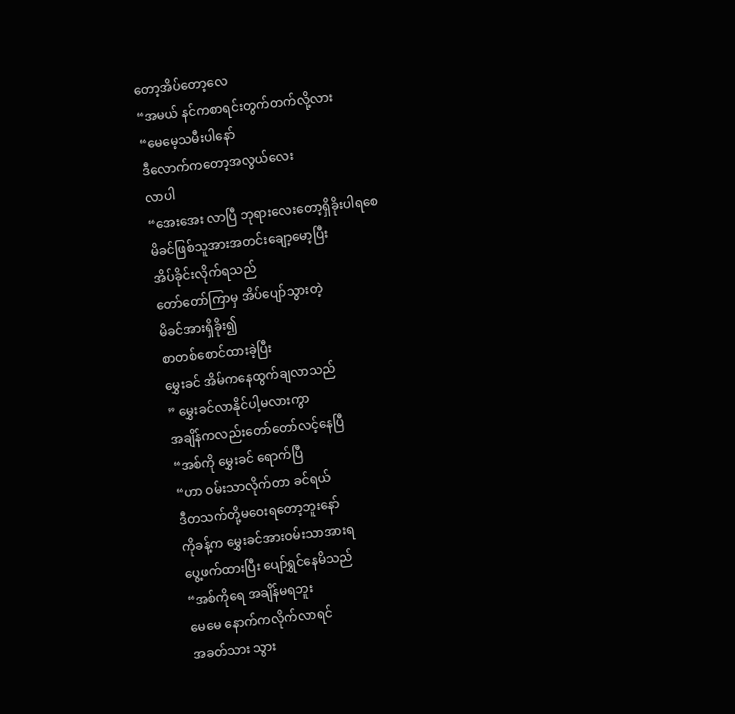တော့အိပ်တော့လေ
“အမယ် နင်ကစာရင်းတွက်တက်လို့လား
“မေမေ့သမီးပါနော်
ဒီလောက်ကတော့အလွယ်လေး
လာပါ
“အေးအေး လာပြီ ဘုရားလေးတော့ရှိခိုးပါရစေ
မိခင်ဖြစ်သူအားအတင်းချော့မော့ပြီး
အိပ်ခိုင်းလိုက်ရသည်
တော်တော်ကြာမှ အိပ်ပျော်သွားတဲ့
မိခင်အားရှိခိုး၍
စာတစ်စောင်ထားခဲ့ပြီး
မွှေးခင် အိမ်ကနေထွက်ချလာသည်
” မွှေးခင်လာနိုင်ပါ့မလားကွာ
အချိန်ကလည်းတော်တော်လင့်နေပြီ
“အစ်ကို မွှေးခင် ရောက်ပြီ
“ဟာ ဝမ်းသာလိုက်တာ ခင်ရယ်
ဒီတသက်တို့မဝေးရတော့ဘူးနော်
ကိုခန့်က မွှေးခင်အားဝမ်းသာအားရ
ပွေ့ဖက်ထားပြီး ပျော်ရွှင်နေမိသည်
“အစ်ကိုရေ အချိန်မရဘူး
မေမေ နောက်ကလိုက်လာရင်
အခတ်သား သွား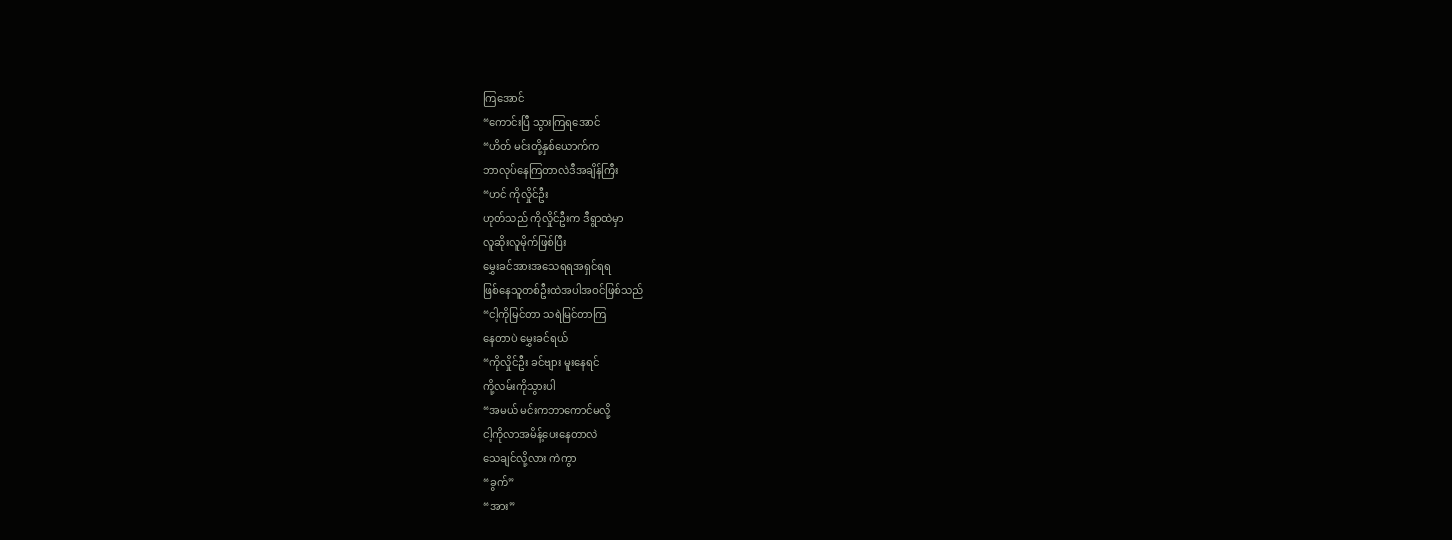ကြအောင်
“ကောင်းပြီ သွားကြရအောင်
“ဟိတ် မင်းတို့နှစ်ယောက်က
ဘာလုပ်နေကြတာလဲဒီအချိန်ကြီး
“ဟင် ကိုလှိုင်ဦး
ဟုတ်သည် ကိုလှိုင်ဦးက ဒီရွာထဲမှာ
လူဆိုးလူမိုက်ဖြစ်ပြီး
မွှေးခင်အားအသေရရအရှင်ရရ
ဖြစ်နေသူတစ်ဦးထဲအပါအဝင်ဖြစ်သည်
“ငါ့ကိုမြင်တာ သရဲမြင်တာကြ
နေတာပဲ မွှေးခင်ရယ်
“ကိုလှိုင်ဦး ခင်ဗျား မူးနေရင်
ကို့လမ်းကိုသွားပါ
“အမယ် မင်းကဘာကောင်မလို့
ငါ့ကိုလာအမိန့်ပေးနေတာလဲ
သေချင်လို့လား ကဲကွာ
“ခွက်”
“အား”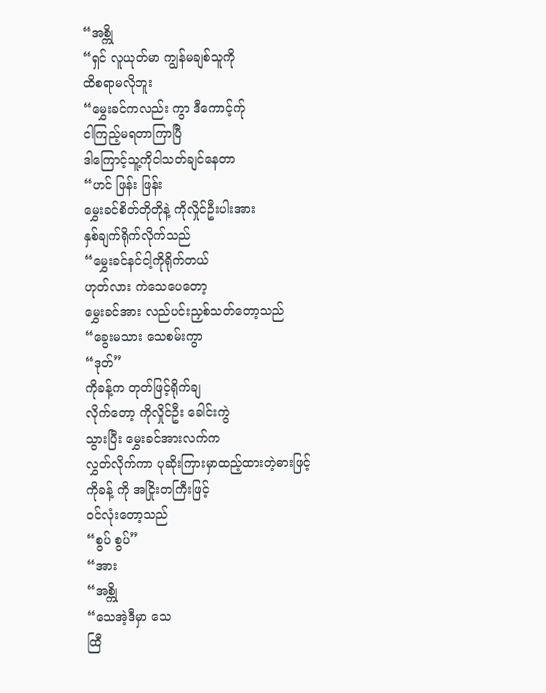“အစ္ကို
“ရှင် လူယုတ်မာ ကျွန်မချစ်သူကို
ထိစရာမလိုဘူး
“မွှေးခင်ကလည်း ကွာ ဒီကောင့်က်ု
ငါကြည့်မရတာကြာပြီ
ဒါကြောင့်သူ့ကိုငါသတ်ချင်နေတာ
“ဟင် ဖြန်း ဖြန်း
မွှေးခင်စိတ်တိုတိုနဲ့ ကိုလှိုင်ဦးပါးအား
နှစ်ချက်ရိုက်လိုက်သည်
“မွှေးခင်နင်ငါ့ကိုရိုက်တယ်
ဟုတ်လား ကဲသေပေတော့
မွှေးခင်အား လည်ပင်းညှစ်သတ်တော့သည်
“ခွေးမသား သေစမ်းကွာ
“ဒုတ်”
ကိုခန့်က တုတ်ဖြင့်ရိုက်ချ
လိုက်တော့ ကိုလှိုင်ဦး ခေါင်းကွဲ
သွားပြီး မွှေးခင်အားလက်က
လွှတ်လိုက်ကာ ပုဆိုးကြားမှာထည့်ထားတဲ့ဓားဖြင့်
ကိုခန့် ကို အငြိုးတကြီးဖြင့်
ဝင်လုံးတော့သည်
“စွပ် စွပ်”
“အား
“အစ္ကို
“သေအဲ့ဒီမှာ သေ
ထြီ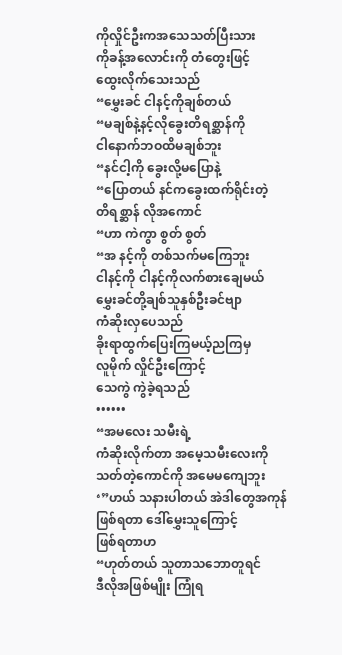ကိုလှိုင်ဦးကအသေသတ်ပြီးသား
ကိုခန့်အလောင်းကို တံတွေးဖြင့်
ထွေးလိုက်သေးသည်
“မွှေးခင် ငါနင့်ကိုချစ်တယ်
“မချစ်နဲ့နင့်လိုခွေးတိရစ္ဆာန်ကို
ငါနောက်ဘဝထိမချစ်ဘူး
“နင်ငါ့ကို ခွေးလို့မပြောနဲ့
“ပြောတယ် နင်ကခွေးထက်ရိုင်းတဲ့
တိရစ္ဆာန် လိုအကောင်
“ဟာ ကဲကွာ စွတ် စွတ်
“အ နင့်ကို တစ်သက်မကြေဘူး
ငါနင့်ကို ငါနင့်ကိုလက်စားချေမယ်
မွှေးခင်တို့ချစ်သူနှစ်ဦးခင်ဗျာ
ကံဆိုးလှပေသည်
ခိုးရာထွက်ပြေးကြမယ့်ညကြမှ
လူမိုက် လှိုင်ဦးကြောင့်
သေကွဲ ကွဲခဲ့ရသည်
••••••
“အမလေး သမီးရဲ့
ကံဆိုးလိုက်တာ အမေ့သမီးလေးကို
သတ်တဲ့ကောင်ကို အမေမကျေဘူး
‘”ဟယ် သနားပါတယ် အဲဒါတွေအကုန်
ဖြစ်ရတာ ဒေါ်မွှေးသူကြောင့်
ဖြစ်ရတာဟ
“ဟုတ်တယ် သူတာသဘောတူရင်
ဒီလိုအဖြစ်မျိုး ကြုံရ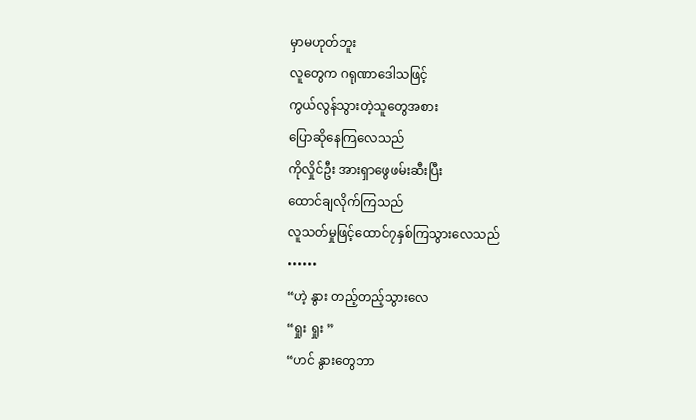မှာမဟုတ်ဘူး
လူတွေက ဂရုဏာဒေါသဖြင့်
ကွယ်လွန်သွားတဲ့သူတွေအစား
ပြောဆိုနေကြလေသည်
ကိုလှိုင်ဦး အားရှာဖွေဖမ်းဆီးပြီး
ထောင်ချလိုက်ကြသည်
လူသတ်မှုဖြင့်ထောင်၇နှစ်ကြသွားလေသည်
••••••
“ဟဲ့ နွား တည့်တည့်သွားလေ
“ရှုး ရှုး ”
“ဟင် နွားတွေဘာ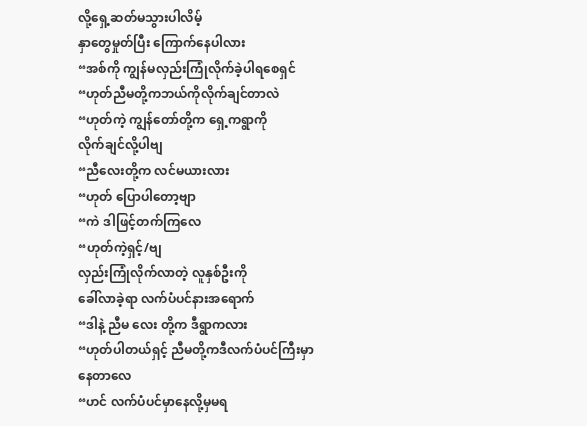လို့ရှေ့ဆတ်မသွားပါလိမ့်
နှာတွေမှုတ်ပြီး ကြောက်နေပါလား
“အစ်ကို ကျွန်မလှည်းကြုံလိုက်ခဲ့ပါရစေရှင်
“ဟုတ်ညီမတို့ကဘယ်ကိုလိုက်ချင်တာလဲ
“ဟုတ်ကဲ့ ကျွန်တော်တို့က ရှေ့ကရွာကို
လိုက်ချင်လို့ပါဗျ
“ညီလေးတို့က လင်မယားလား
“ဟုတ် ပြောပါတော့ဗျာ
“ကဲ ဒါဖြင့်တက်ကြလေ
“ဟုတ်ကဲ့ရှင့်/ဗျ
လှည်းကြုံလိုက်လာတဲ့ လူနှစ်ဦးကို
ခေါ်လာခဲ့ရာ လက်ပံပင်နားအရောက်
“ဒါနဲ့ ညီမ လေး တို့က ဒီရွာကလား
“ဟုတ်ပါတယ်ရှင့် ညီမတို့ကဒီလက်ပံပင်ကြီးမှာ
နေတာလေ
“ဟင် လက်ပံပင်မှာနေလို့မှမရ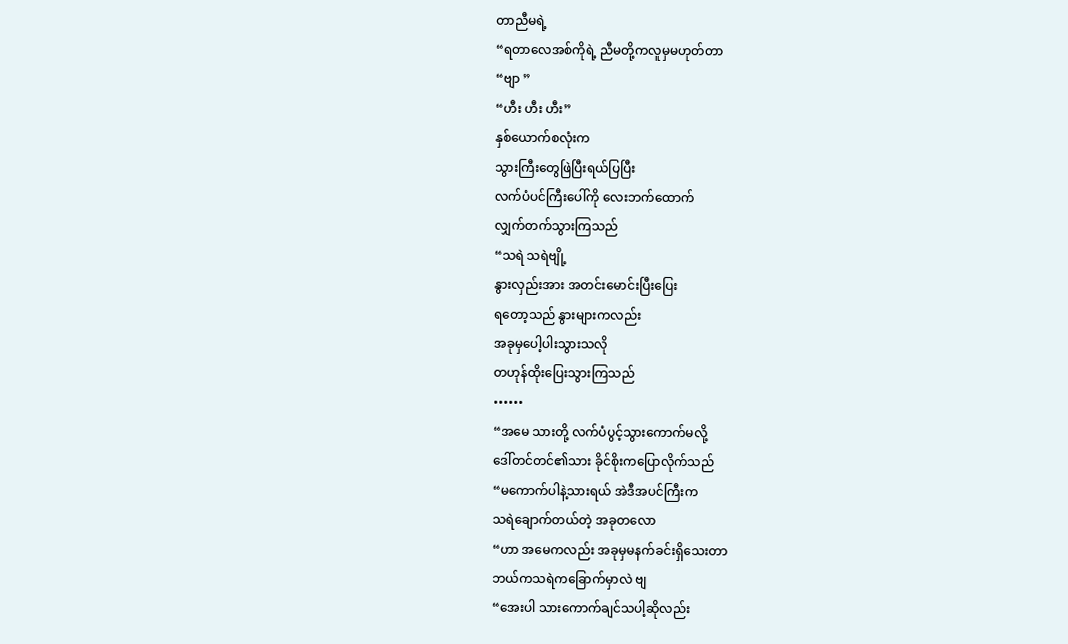တာညီမရဲ့
“ရတာလေအစ်ကိုရဲ့ ညီမတို့ကလူမှမဟုတ်တာ
“ဗျာ ”
“ဟီး ဟီး ဟီး”
နှစ်ယောက်စလုံးက
သွားကြီးတွေဖြဲပြီးရယ်ပြပြီး
လက်ပံပင်ကြီးပေါ်ကို လေးဘက်ထောက်
လျှက်တက်သွားကြသည်
“သရဲ သရဲဗျို့
နွားလှည်းအား အတင်းမောင်းပြီးပြေး
ရတော့သည် နွားများကလည်း
အခုမှပေါ့ပါးသွားသလို
တဟုန်ထိုးပြေးသွားကြသည်
••••••
“အမေ သားတို့ လက်ပံပွင့်သွားကောက်မလို့
ဒေါ်တင်တင်၏သား ခိုင်စိုးကပြောလိုက်သည်
“မကောက်ပါနဲ့သားရယ် အဲဒီအပင်ကြီးက
သရဲချောက်တယ်တဲ့ အခုတလော
“ဟာ အမေကလည်း အခုမှမနက်ခင်းရှိသေးတာ
ဘယ်ကသရဲကခြောက်မှာလဲ ဗျ
“အေးပါ သားကောက်ချင်သပါ့ဆိုလည်း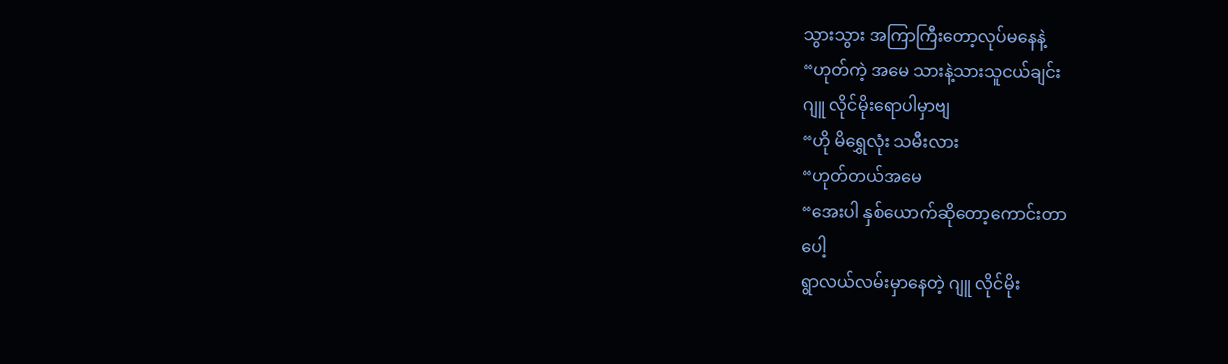သွားသွား အကြာကြီးတော့လုပ်မနေနဲ့
“ဟုတ်ကဲ့ အမေ သားနဲ့သားသူငယ်ချင်း
ဂျူ လိုင်မိုးရောပါမှာဗျ
“ဟို မိရွှေလုံး သမီးလား
“ဟုတ်တယ်အမေ
“အေးပါ နှစ်ယောက်ဆိုတော့ကောင်းတာ
ပေါ့
ရွာလယ်လမ်းမှာနေတဲ့ ဂျူ လိုင်မိုး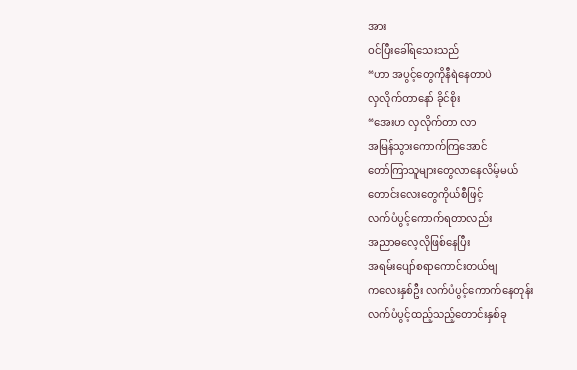အား
ဝင်ပြီးခေါ်ရသေးသည်
“ဟာ အပွင့်တွေကိုနီရဲနေတာပဲ
လှလိုက်တာနော် ခိုင်စိုး
“အေးဟ လှလိုက်တာ လာ
အမြန်သွားကောက်ကြအောင်
တော်ကြာသူများတွေလာနေလိမ့်မယ်
တောင်းလေးတွေကိုယ်စီဖြင့်
လက်ပံပွင့်ကောက်ရတာလည်း
အညာဓလေ့လိုဖြစ်နေပြီး
အရမ်းပျော်စရာကောင်းတယ်ဗျ
ကလေးနှစ်ဦး လက်ပံပွင့်ကောက်နေတုန်း
လက်ပံပွင့်ထည့်သည့်တောင်းနှစ်ခု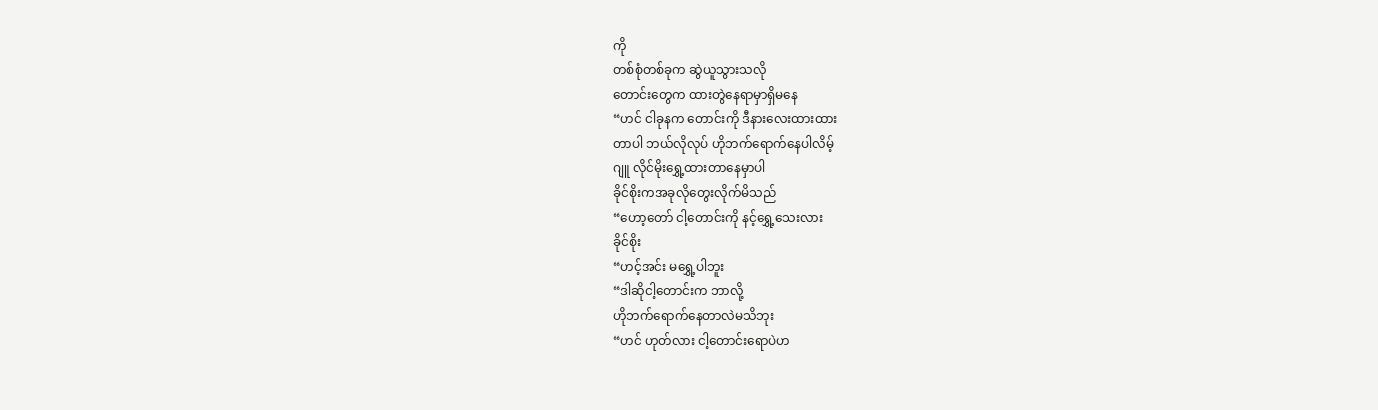ကို
တစ်စုံတစ်ခုက ဆွဲယူသွားသလို
တောင်းတွေက ထားတွဲနေရာမှာရှိမနေ
“ဟင် ငါခုနက တောင်းကို ဒီနားလေးထားထား
တာပါ ဘယ်လိုလုပ် ဟိုဘက်ရောက်နေပါလိမ့်
ဂျူ လိုင်မိုးရွှေ့ထားတာနေမှာပါ
ခိုင်စိုးကအခုလိုတွေးလိုက်မိသည်
“ဟော့တော် ငါ့တောင်းကို နင့်ရွှေ့သေးလား
ခိုင်စိုး
“ဟင့်အင်း မရွှေ့ပါဘူး
“ဒါဆိုငါ့တောင်းက ဘာလို့
ဟိုဘက်ရောက်နေတာလဲမသိဘုး
“ဟင် ဟုတ်လား ငါ့တောင်းရောပဲဟ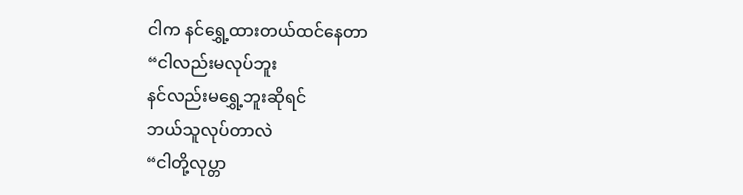ငါက နင်ရွှေ့ထားတယ်ထင်နေတာ
“ငါလည်းမလုပ်ဘူး
နင်လည်းမရွှေ့ဘူးဆိုရင်
ဘယ်သူလုပ်တာလဲ
“ငါတို့လုပ္တာ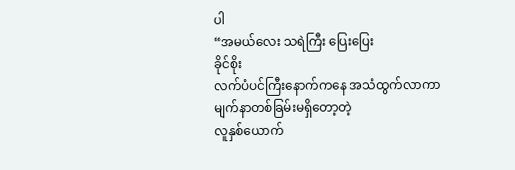ပါ
“အမယ်လေး သရဲကြီး ပြေးပြေး
ခိုင်စိုး
လက်ပံပင်ကြီးနောက်ကနေ အသံထွက်လာကာ
မျက်နာတစ်ခြမ်းမရှိတော့တဲ့
လူနှစ်ယောက်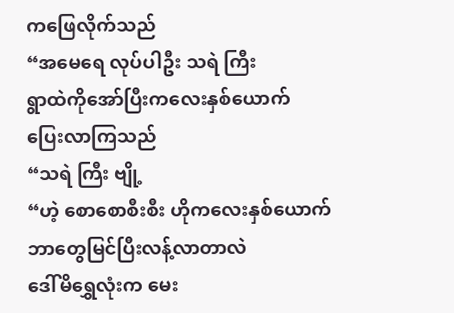ကဖြေလိုက်သည်
“အမေရေ လုပ်ပါဦး သရဲ ကြီး
ရွာထဲကိုအော်ပြီးကလေးနှစ်ယောက်
ပြေးလာကြသည်
“သရဲ ကြီး ဗျို့
“ဟဲ့ စောစောစီးစီး ဟိုကလေးနှစ်ယောက်
ဘာတွေမြင်ပြီးလန့်လာတာလဲ
ဒေါ်မိရွှေလုံးက မေး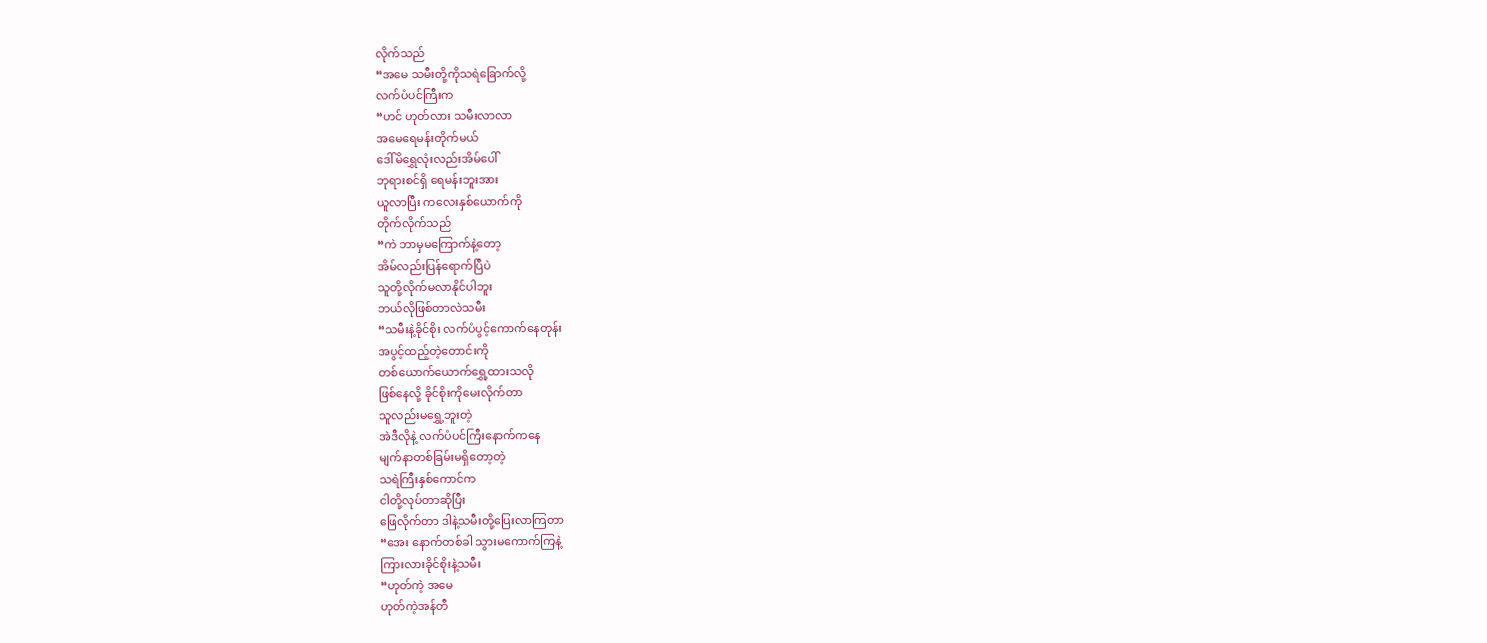လိုက်သည်
“အမေ သမီးတို့ကိုသရဲခြောက်လို့
လက်ပံပင်ကြီးက
“ဟင် ဟုတ်လား သမီးလာလာ
အမေရေမန်းတိုက်မယ်
ဒေါ်မိရွှေလုံးလည်းအိမ်ပေါ်
ဘုရားစင်ရှိ ရေမန်းဘူးအား
ယူလာပြီး ကလေးနှစ်ယောက်ကို
တိုက်လိုက်သည်
“ကဲ ဘာမှမကြောက်နဲ့တော့
အိမ်လည်းပြန်ရောက်ပြီပဲ
သူတို့လိုက်မလာနိုင်ပါဘူး
ဘယ်လိုဖြစ်တာလဲသမီး
“သမီးနဲ့ခိုင်စိုး လက်ပံပွင့်ကောက်နေတုန်း
အပွင့်ထည့်တဲ့တောင်းကို
တစ်ယောက်ယောက်ရွှေ့ထားသလို
ဖြစ်နေလို့ ခိုင်စိုးကိုမေးလိုက်တာ
သူလည်းမရွှေ့ဘူးတဲ့
အဲဒီလိုနဲ့ လက်ပံပင်ကြီးနောက်ကနေ
မျက်နာတစ်ခြမ်းမရှိတော့တဲ့
သရဲကြီးနှစ်ကောင်က
ငါတို့လုပ်တာဆိုပြီး
ဖြေလိုက်တာ ဒါနဲ့သမီးတို့ပြေးလာကြတာ
“အေး နောက်တစ်ခါ သွားမကောက်ကြနဲ့
ကြားလားခိုင်စိုးနဲ့သမီး
“ဟုတ်ကဲ့ အမေ
ဟုတ်ကဲ့အန်တီ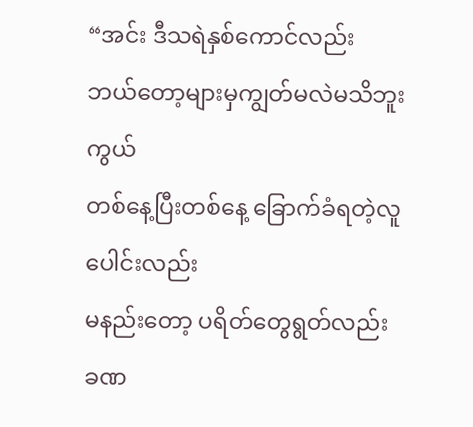“အင်း ဒီသရဲနှစ်ကောင်လည်း
ဘယ်တော့များမှကျွတ်မလဲမသိဘူး
ကွယ်
တစ်နေ့ပြီးတစ်နေ့ ခြောက်ခံရတဲ့လူပေါင်းလည်း
မနည်းတော့ ပရိတ်တွေရွတ်လည်း
ခဏ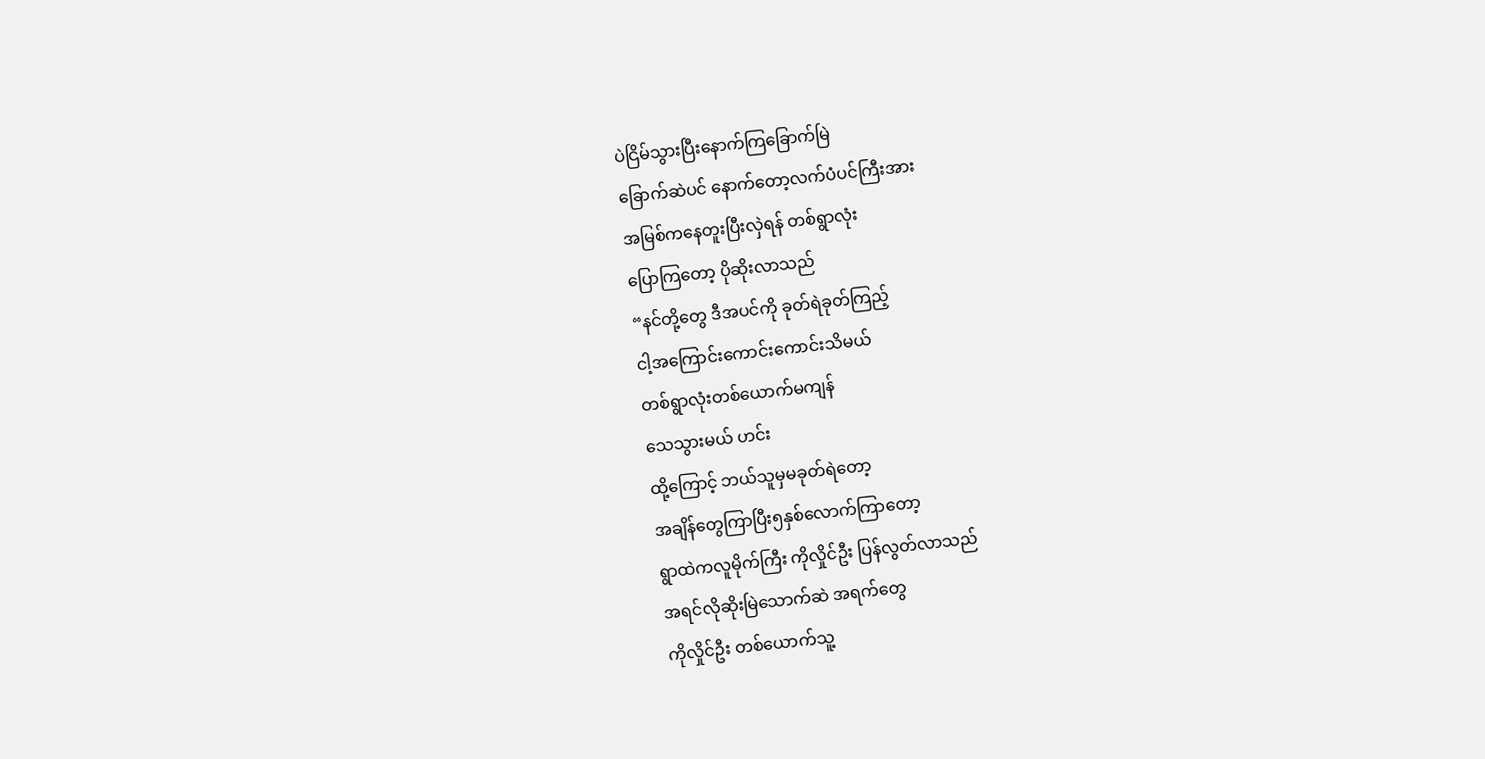ပဲငြိမ်သွားပြီးနောက်ကြခြောက်မြဲ
ခြောက်ဆဲပင် နောက်တော့လက်ပံပင်ကြီးအား
အမြစ်ကနေတူးပြီးလှဲရန် တစ်ရွာလုံး
ပြောကြတော့ ပိုဆိုးလာသည်
“နင်တို့တွေ ဒီအပင်ကို ခုတ်ရဲခုတ်ကြည့်
ငါ့အကြောင်းကောင်းကောင်းသိမယ်
တစ်ရွာလုံးတစ်ယောက်မကျန်
သေသွားမယ် ဟင်း
ထို့ကြောင့် ဘယ်သူမှမခုတ်ရဲတော့
အချိန်တွေကြာပြီး၅နှစ်လောက်ကြာတော့
ရွာထဲကလူမိုက်ကြီး ကိုလှိုင်ဦး ပြန်လွတ်လာသည်
အရင်လိုဆိုးမြဲသောက်ဆဲ အရက်တွေ
ကိုလှိုင်ဦး တစ်ယောက်သူ့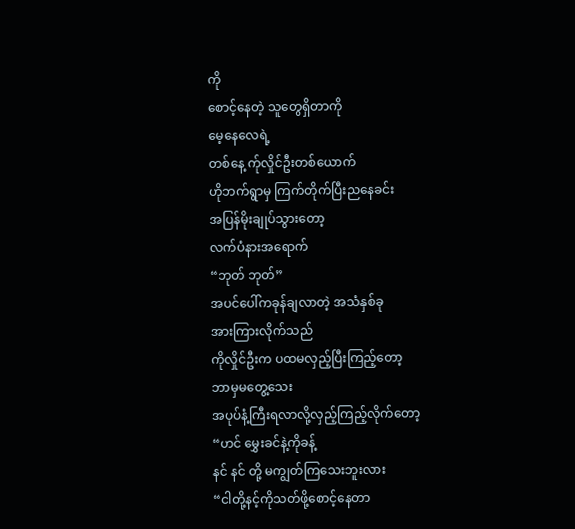ကို
စောင့်နေတဲ့ သူတွေရှိတာကို
မေ့နေလေရဲ့
တစ်နေ့ က်ုလှိုင်ဦးတစ်ယောက်
ဟိုဘက်ရွာမှ ကြက်တိုက်ပြီးညနေခင်း
အပြန်မိုးချုပ်သွားတော့
လက်ပံနားအရောက်
“ဘုတ် ဘုတ်”
အပင်ပေါ်ကခုန်ချလာတဲ့ အသံနှစ်ခု
အားကြားလိုက်သည်
ကိုလှိုင်ဦးက ပထမလှည့်ပြီးကြည့်တော့
ဘာမှမတွေ့သေး
အပုပ်နံ့ကြီးရလာလို့လှည့်ကြည့်လိုက်တော့
“ဟင် မွှေးခင်နဲ့ကိုခန့်
နင် နင် တို့ မကျွတ်ကြသေးဘူးလား
“ငါတို့နင့်ကိုသတ်ဖို့စောင့်နေတာ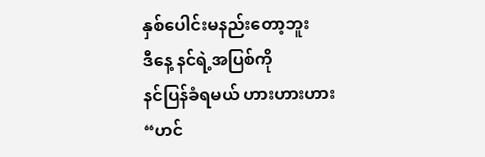နှစ်ပေါင်းမနည်းတော့ဘူး
ဒီနေ့ နင်ရဲ့အပြစ်ကို
နင်ပြန်ခံရမယ် ဟားဟားဟား
“ဟင်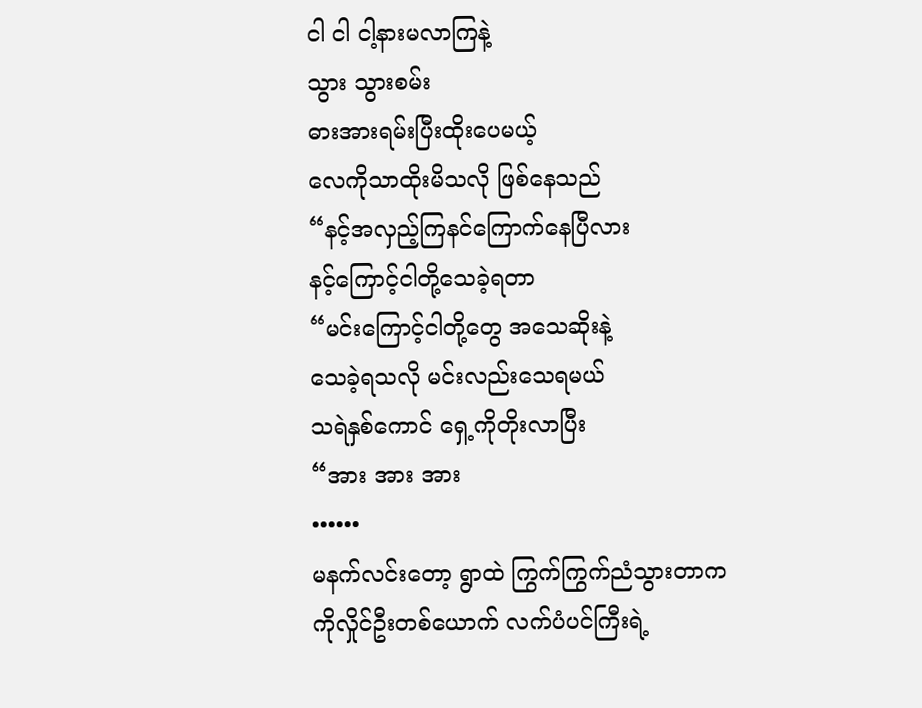ငါ ငါ ငါ့နားမလာကြနဲ့
သွား သွားစမ်း
ဓားအားရမ်းပြီးထိုးပေမယ့်
လေကိုသာထိုးမိသလို ဖြစ်နေသည်
“နင့်အလှည့်ကြနင်ကြောက်နေပြီလား
နင့်ကြောင့်ငါတို့သေခဲ့ရတာ
“မင်းကြောင့်ငါတို့တွေ အသေဆိုးနဲ့
သေခဲ့ရသလို မင်းလည်းသေရမယ်
သရဲနှစ်ကောင် ရှေ့ကိုတိုးလာပြီး
“အား အား အား
••••••
မနက်လင်းတော့ ရွာထဲ ကြွက်ကြွက်ညံသွားတာက
ကိုလှိုင်ဦးတစ်ယောက် လက်ပံပင်ကြီးရဲ့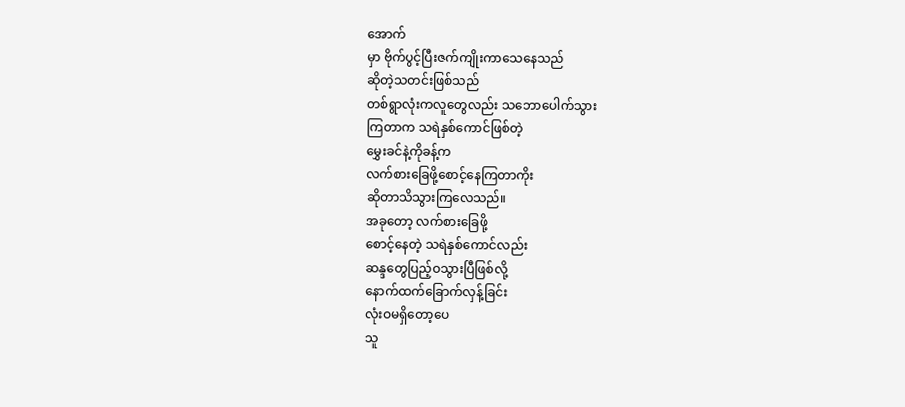အောက်
မှာ ဗိုက်ပွင့်ပြီးဇက်ကျိုးကာသေနေသည်
ဆိုတဲ့သတင်းဖြစ်သည်
တစ်ရွာလုံးကလူတွေလည်း သဘောပေါက်သွား
ကြတာက သရဲနှစ်ကောင်ဖြစ်တဲ့
မွှေးခင်နဲ့ကိုခန့်က
လက်စားခြေဖို့စောင့်နေကြတာကိုး
ဆိုတာသိသွားကြလေသည်။
အခုတော့ လက်စားခြေဖို့
စောင့်နေတဲ့ သရဲနှစ်ကောင်လည်း
ဆန္ဒတွေပြည့်ဝသွားပြီဖြစ်လို့
နောက်ထက်ခြောက်လှန့်ခြင်း
လုံးဝမရှိတော့ပေ
သူ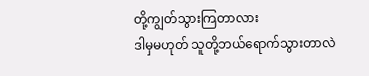တို့ကျွတ်သွားကြတာလား
ဒါမှမဟုတ် သူတို့ဘယ်ရောက်သွားတာလဲ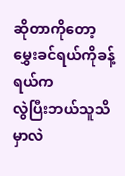ဆိုတာကိုတော့ မွှေးခင်ရယ်ကိုခန့်ရယ်က
လွဲပြီးဘယ်သူသိမှာလဲ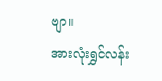ဗျာ။
အားလုံးရွှင်လန်း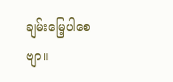ချမ်းမြေ့ပါစေဗျာ။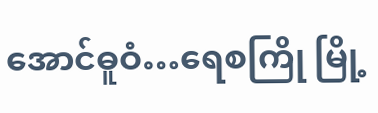အောင်ဓူဝံ…ရေစကြို မြို့